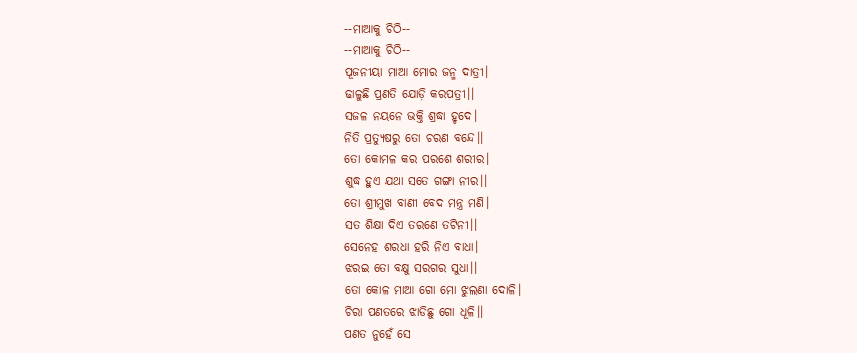--ମାଆକୁ ଚିଠି--
--ମାଆକୁ ଚିଠି--
ପୂଜନୀୟା ମାଆ ମୋର ଜନ୍ମ ଦାତ୍ରୀ।
ଢାଳୁଛି ପ୍ରଣତି ଯୋଡ଼ି କରପତ୍ରୀ।।
ସଜଳ ନୟନେ ଭକ୍ତି ଶ୍ରଦ୍ଧା ହୃଦେ।
ନିତି ପ୍ରତ୍ୟୁଷରୁ ତୋ ଚରଣ ବନ୍ଦେ।।
ତୋ କୋମଳ କର ପରଶେ ଶରୀର।
ଶୁଦ୍ଧ ହୁଏ ଯଥା ସତେ ଗଙ୍ଗା ନୀର।।
ତୋ ଶ୍ରୀମୁଖ ବାଣୀ ବେଦ ମନ୍ତ୍ର ମଣି।
ସତ ଶିକ୍ଷା ଦିଏ ତରଣେ ତଟିନୀ।।
ସେନେହ ଶରଧା ହରି ନିଏ ବାଧା।
ଝରଇ ତୋ ବକ୍ଷୁ ସରଗର ସୁଧା।।
ତୋ କୋଳ ମାଆ ଗୋ ମୋ ଝୁଲଣା ଦୋଳି।
ଚିରା ପଣତରେ ଝାଡିଛୁ ଗୋ ଧୂଳି।।
ପଣତ ନୁହେଁ ସେ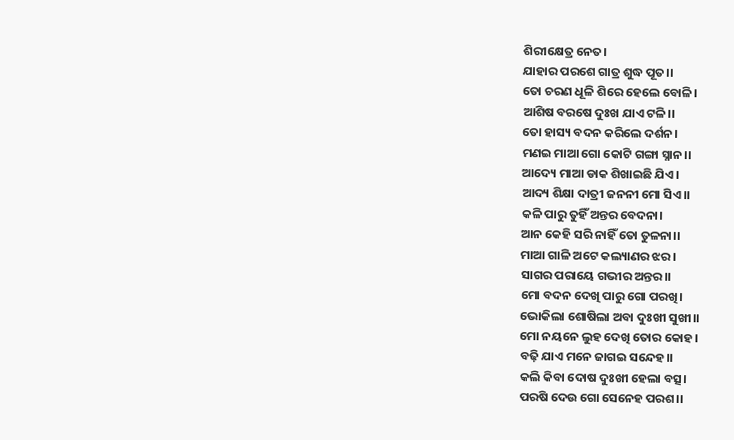ଶିରୀକ୍ଷେତ୍ର ନେତ।
ଯାହାର ପରଶେ ଗାତ୍ର ଶୁଦ୍ଧ ପୂତ।।
ତୋ ଚରଣ ଧୂଳି ଶିରେ ହେଲେ ବୋଳି।
ଆଶିଷ ବରଷେ ଦୁଃଖ ଯାଏ ଟଳି।।
ତୋ ହାସ୍ୟ ବଦନ କରିଲେ ଦର୍ଶନ।
ମଣଇ ମାଆ ଗୋ କୋଟି ଗଙ୍ଗା ସ୍ନାନ।।
ଆଦ୍ୟେ ମାଆ ଡାକ ଶିଖାଇଛି ଯିଏ।
ଆଦ୍ୟ ଶିକ୍ଷା ଦାତ୍ରୀ ଜନନୀ ମୋ ସିଏ।।
କଳି ପାରୁ ତୁହିଁ ଅନ୍ତର ବେଦନା।
ଆନ କେହି ସରି ନାହିଁ ତୋ ତୁଳନା।।
ମାଆ ଗାଳି ଅଟେ କଲ୍ୟାଣର ଝର।
ସାଗର ପରାୟେ ଗଭୀର ଅନ୍ତର।।
ମୋ ବଦନ ଦେଖି ପାରୁ ଗୋ ପରଖି।
ଭୋକିଲା ଶୋଷିଲା ଅବା ଦୁଃଖୀ ସୁଖୀ।।
ମୋ ନୟନେ ଲୁହ ଦେଖି ତୋର କୋହ।
ବଢ଼ି ଯାଏ ମନେ ଜାଗଇ ସନ୍ଦେହ।।
କଲି କିବା ଦୋଷ ଦୁଃଖୀ ହେଲା ବତ୍ସ।
ପରଷି ଦେଉ ଗୋ ସେନେହ ପରଶ।।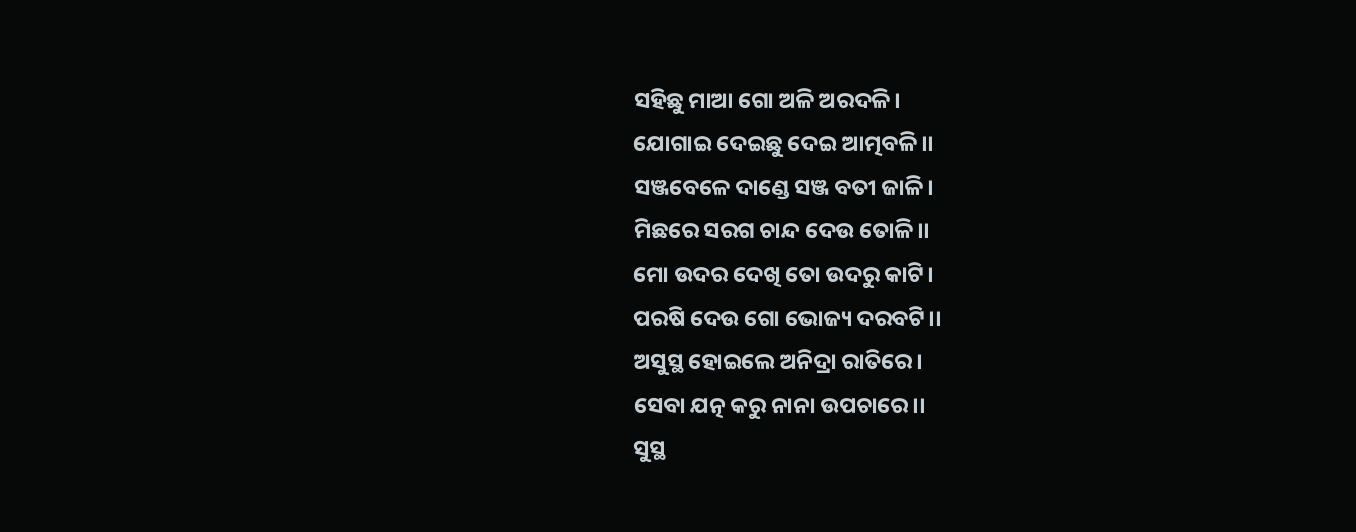ସହିଛୁ ମାଆ ଗୋ ଅଳି ଅରଦଳି।
ଯୋଗାଇ ଦେଇଛୁ ଦେଇ ଆତ୍ମବଳି।।
ସଞ୍ଜବେଳେ ଦାଣ୍ଡେ ସଞ୍ଜ ବତୀ ଜାଳି।
ମିଛରେ ସରଗ ଚାନ୍ଦ ଦେଉ ତୋଳି।।
ମୋ ଉଦର ଦେଖି ତୋ ଉଦରୁ କାଟି।
ପରଷି ଦେଉ ଗୋ ଭୋଜ୍ୟ ଦରବଟି।।
ଅସୁସ୍ଥ ହୋଇଲେ ଅନିଦ୍ରା ରାତିରେ।
ସେବା ଯତ୍ନ କରୁ ନାନା ଉପଚାରେ।।
ସୁସ୍ଥ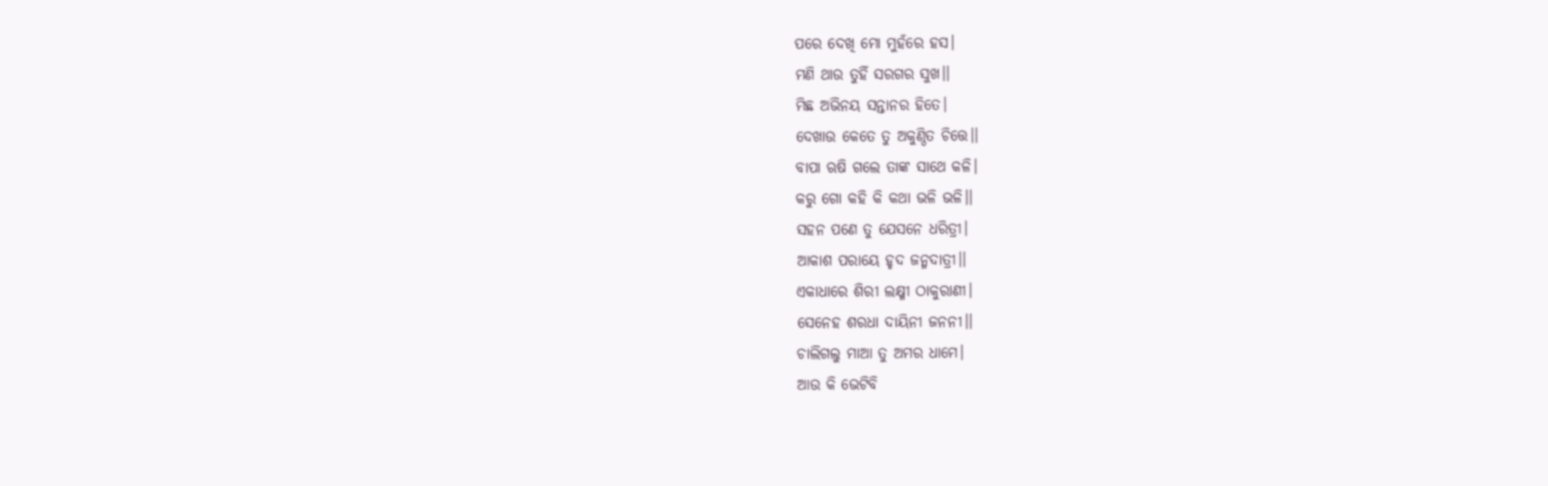ପରେ ଦେଖି ମୋ ମୁହଁରେ ହସ।
ମଣି ଥାଉ ତୁହିଁ ସରଗର ସୁଖ।।
ମିଛ ଅଭିନୟ ସନ୍ତାନର ହିତେ।
ଦେଖାଉ କେତେ ତୁ ଅକୁଣ୍ଠିତ ଚିତ୍ତେ।।
ବାପା ଋଷି ଗଲେ ତାଙ୍କ ସାଥେ କଳି।
କରୁ ଗୋ କହି କି କଥା ଭଳି ଭଳି।।
ସହନ ପଣେ ତୁ ଯେସନେ ଧରିତ୍ରୀ।
ଆକାଶ ପରାୟେ ହୃଦ ଜନ୍ମଦାତ୍ରୀ।।
ଏକାଧାରେ ଶିରୀ ଲକ୍ଷ୍ମୀ ଠାକୁରାଣୀ।
ସେନେହ ଶରଧା ଦାୟିନୀ ଜନନୀ।।
ଚାଲିଗଲୁ ମାଆ ତୁ ଅମର ଧାମେ।
ଆଉ କି ଭେଟିବି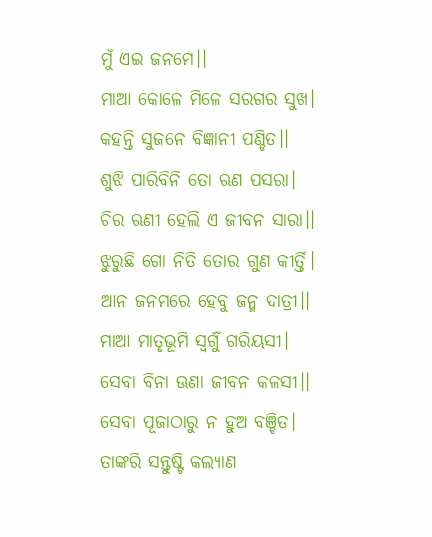ମୁଁ ଏଇ ଜନମେ।।
ମାଆ କୋଳେ ମିଳେ ସରଗର ସୁଖ।
କହନ୍ତି ସୁଜନେ ବିଜ୍ଞାନୀ ପଣ୍ଡିତ।।
ଶୁଝି ପାରିବିନି ତୋ ଋଣ ପସରା।
ଚିର ଋଣୀ ହେଲି ଏ ଜୀବନ ସାରା।।
ଝୁରୁଛି ଗୋ ନିତି ତୋର ଗୁଣ କୀର୍ତ୍ତି।
ଆନ ଜନମରେ ହେବୁ ଜନ୍ମ ଦାତ୍ରୀ।।
ମାଆ ମାତୃଭୂମି ସ୍ଵର୍ଗୁଁ ଗରିୟସୀ।
ସେବା ବିନା ଊଣା ଜୀବନ କଳସୀ।।
ସେବା ପୂଜାଠାରୁ ନ ହୁଅ ବଞ୍ଚିତ।
ତାଙ୍କରି ସନ୍ତୁଷ୍ଟି କଲ୍ୟାଣ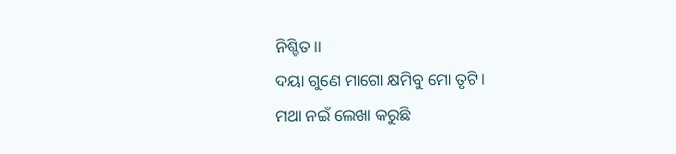ନିଶ୍ଚିତ।।
ଦୟା ଗୁଣେ ମାଗୋ କ୍ଷମିବୁ ମୋ ତୃଟି।
ମଥା ନଇଁ ଲେଖା କରୁଛି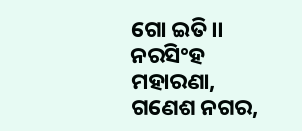ଗୋ ଇତି।।
ନରସିଂହ ମହାରଣା,
ଗଣେଶ ନଗର,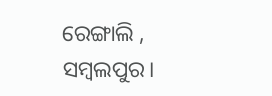ରେଙ୍ଗାଲି ,
ସମ୍ବଲପୁର।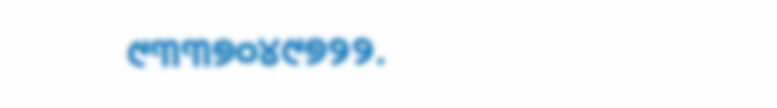୯୩୩୭୦୪୯୭୨୨.